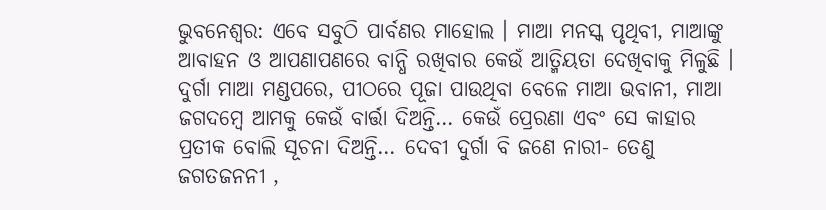ଭୁବନେଶ୍ବର: ଏବେ ସବୁଠି ପାର୍ବଣର ମାହୋଲ । ମାଆ ମନସ୍କ ପୃଥିବୀ, ମାଆଙ୍କୁ ଆବାହନ ଓ ଆପଣାପଣରେ ବାନ୍ଧି ରଖିବାର କେଉଁ ଆତ୍ମିୟତା ଦେଖିବାକୁ ମିଳୁଛି । ଦୁର୍ଗା ମାଆ ମଣ୍ଡପରେ, ପୀଠରେ ପୂଜା ପାଉଥିବା ବେଳେ ମାଆ ଭବାନୀ, ମାଆ ଜଗଦମ୍ବେ ଆମକୁ କେଉଁ ବାର୍ତ୍ତା ଦିଅନ୍ତି… କେଉଁ ପ୍ରେରଣା ଏବଂ ସେ କାହାର ପ୍ରତୀକ ବୋଲି ସୂଚନା ଦିଅନ୍ତି… ଦେବୀ ଦୁର୍ଗା ବି ଜଣେ ନାରୀ- ତେଣୁ ଜଗତଜନନୀ ,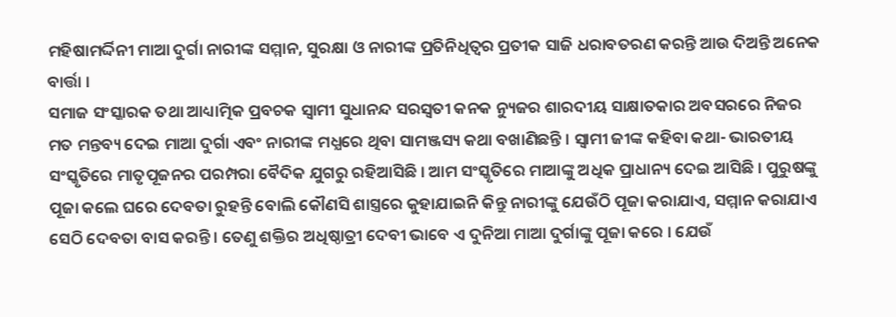ମହିଷାମର୍ଦ୍ଦିନୀ ମାଆ ଦୁର୍ଗା ନାରୀଙ୍କ ସମ୍ମାନ, ସୁରକ୍ଷା ଓ ନାରୀଙ୍କ ପ୍ରତିନିଧିତ୍ବର ପ୍ରତୀକ ସାଜି ଧରାବତରଣ କରନ୍ତି ଆଉ ଦିଅନ୍ତି ଅନେକ ବାର୍ତ୍ତା ।
ସମାଜ ସଂସ୍କାରକ ତଥା ଆଧ୍ୟାତ୍ମିକ ପ୍ରବଚକ ସ୍ବାମୀ ସୁଧାନନ୍ଦ ସରସ୍ବତୀ କନକ ନ୍ୟୁଜର ଶାରଦୀୟ ସାକ୍ଷାତକାର ଅବସରରେ ନିଜର ମତ ମନ୍ତବ୍ୟ ଦେଇ ମାଆ ଦୁର୍ଗା ଏବଂ ନାରୀଙ୍କ ମଧ୍ଯରେ ଥିବା ସାମଞ୍ଜସ୍ୟ କଥା ବଖାଣିଛନ୍ତି । ସ୍ବାମୀ ଜୀଙ୍କ କହିବା କଥା- ଭାରତୀୟ ସଂସ୍କୃତିରେ ମାତୃପୂଜନର ପରମ୍ପରା ବୈଦିକ ଯୁଗରୁ ରହିଆସିଛି । ଆମ ସଂସ୍କୃତିରେ ମାଆଙ୍କୁ ଅଧିକ ପ୍ରାଧାନ୍ୟ ଦେଇ ଆସିଛି । ପୁରୁଷଙ୍କୁ ପୂଜା କଲେ ଘରେ ଦେବତା ରୁହନ୍ତି ବୋଲି କୌଣସି ଶାସ୍ତ୍ରରେ କୁହାଯାଇନି କିନ୍ତୁ ନାରୀଙ୍କୁ ଯେଉଁଠି ପୂଜା କରାଯାଏ, ସମ୍ମାନ କରାଯାଏ ସେଠି ଦେବତା ବାସ କରନ୍ତି । ତେଣୁ ଶକ୍ତିର ଅଧିଷ୍ଠାତ୍ରୀ ଦେବୀ ଭାବେ ଏ ଦୁନିଆ ମାଆ ଦୁର୍ଗାଙ୍କୁ ପୂଜା କରେ । ଯେଉଁ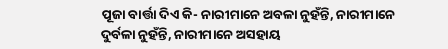ପୂଜା ବାର୍ତ୍ତା ଦିଏ କି- ନାରୀମାନେ ଅବଳା ନୁହଁନ୍ତି, ନାରୀମାନେ ଦୁର୍ବଳା ନୁହଁନ୍ତି, ନାରୀମାନେ ଅସହାୟ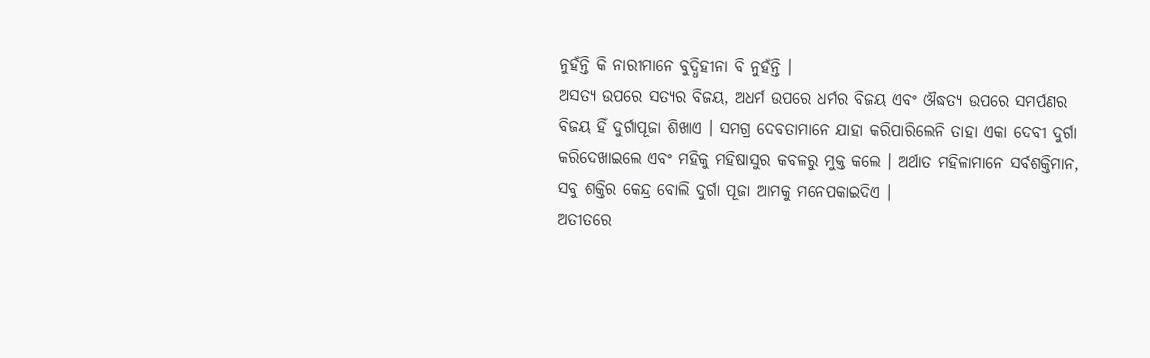ନୁହଁନ୍ତି କି ନାରୀମାନେ ବୁଦ୍ଧିହୀନା ବି ନୁହଁନ୍ତି ।
ଅସତ୍ୟ ଉପରେ ସତ୍ୟର ବିଜୟ, ଅଧର୍ମ ଉପରେ ଧର୍ମର ବିଜୟ ଏବଂ ଔଦ୍ଧତ୍ୟ ଉପରେ ସମର୍ପଣର ବିଜୟ ହିଁ ଦୁର୍ଗାପୂଜା ଶିଖାଏ । ସମଗ୍ର ଦେବତାମାନେ ଯାହା କରିପାରିଲେନି ତାହା ଏକା ଦେବୀ ଦୁର୍ଗା କରିଦେଖାଇଲେ ଏବଂ ମହିକୁ ମହିଷାସୁର କବଳରୁ ମୁକ୍ତ କଲେ । ଅର୍ଥାତ ମହିଳାମାନେ ସର୍ବଶକ୍ତିମାନ, ସବୁ ଶକ୍ତିର କେନ୍ଦ୍ର ବୋଲି ଦୁର୍ଗା ପୂଜା ଆମକୁ ମନେପକାଇଦିଏ ।
ଅତୀତରେ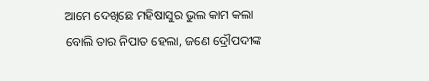ଆମେ ଦେଖିଛେ ମହିଷାସୁର ଭୁଲ କାମ କଲା ବୋଲି ତାର ନିପାତ ହେଲା, ଜଣେ ଦ୍ରୌପଦୀଙ୍କ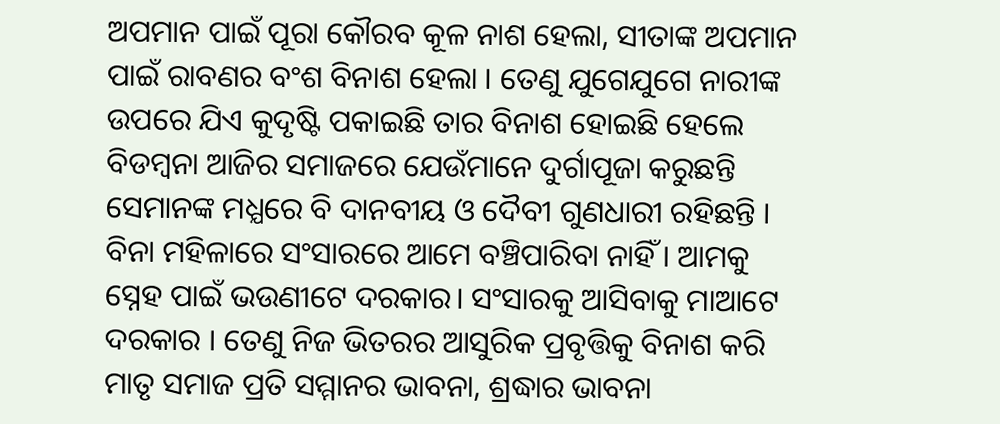ଅପମାନ ପାଇଁ ପୂରା କୌରବ କୂଳ ନାଶ ହେଲା, ସୀତାଙ୍କ ଅପମାନ ପାଇଁ ରାବଣର ବଂଶ ବିନାଶ ହେଲା । ତେଣୁ ଯୁଗେଯୁଗେ ନାରୀଙ୍କ ଉପରେ ଯିଏ କୁଦୃଷ୍ଟି ପକାଇଛି ତାର ବିନାଶ ହୋଇଛି ହେଲେ ବିଡମ୍ବନା ଆଜିର ସମାଜରେ ଯେଉଁମାନେ ଦୁର୍ଗାପୂଜା କରୁଛନ୍ତି ସେମାନଙ୍କ ମଧ୍ଯରେ ବି ଦାନବୀୟ ଓ ଦୈବୀ ଗୁଣଧାରୀ ରହିଛନ୍ତି ।
ବିନା ମହିଳାରେ ସଂସାରରେ ଆମେ ବଞ୍ଚିପାରିବା ନାହିଁ । ଆମକୁ ସ୍ନେହ ପାଇଁ ଭଉଣୀଟେ ଦରକାର। ସଂସାରକୁ ଆସିବାକୁ ମାଆଟେ ଦରକାର । ତେଣୁ ନିଜ ଭିତରର ଆସୁରିକ ପ୍ରବୃତ୍ତିକୁ ବିନାଶ କରି ମାତୃ ସମାଜ ପ୍ରତି ସମ୍ମାନର ଭାବନା, ଶ୍ରଦ୍ଧାର ଭାବନା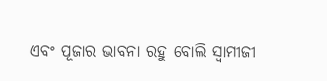ଏବଂ ପୂଜାର ଭାବନା ରହୁ ବୋଲି ସ୍ବାମୀଜୀ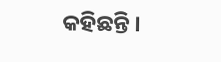କହିଛନ୍ତି ।